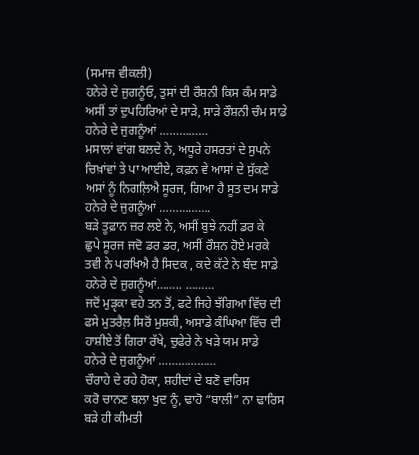(ਸਮਾਜ ਵੀਕਲੀ)
ਹਨੇਰੇ ਦੇ ਜੁਗਨੂੰਓ, ਤੁਸਾਂ ਦੀ ਰੌਸ਼ਨੀ ਕਿਸ ਕੰਮ ਸਾਡੇ
ਅਸੀਂ ਤਾਂ ਦੁਪਹਿਰਿਆਂ ਦੇ ਸਾੜੇ, ਸਾੜੇ ਰੌਸ਼ਨੀ ਚੰਮ ਸਾਡੇ
ਹਨੇਰੇ ਦੇ ਜੁਗਨੂੰਆਂ ……………
ਮਸਾਲਾਂ ਵਾਂਗ ਬਲਦੇ ਨੇ, ਅਧੂਰੇ ਹਸਰਤਾਂ ਦੇ ਸੁਪਨੇ
ਚਿਖ਼ਾਂਵਾਂ ਤੇ ਪਾ ਆਈਏ, ਕਫ਼ਨ ਵੇ ਆਸਾਂ ਦੇ ਸੁੱਕਣੇ
ਅਸਾਂ ਨੂੰ ਨਿਗਲ਼ਿਐ ਸੂਰਜ, ਗਿਆ ਹੈ ਸੂਤ ਦਮ ਸਾਡੇ
ਹਨੇਰੇ ਦੇ ਜੁਗਨੂੰਆਂ …………….
ਬੜੇ ਤੂਫ਼ਾਨ ਜ਼ਰ ਲਏ ਨੇ, ਅਸੀਂ ਬੁਝੇ ਨਹੀਂ ਡਰ ਕੇ
ਛੁਪੇ ਸੂਰਜ ਜਦੋ ਡਰ ਡਰ, ਅਸੀਂ ਰੌਸ਼ਨ ਹੋਏ ਮਰਕੇ
ਤਵੀ ਨੇ ਪਰਖਿਐ ਹੈ ਸਿਦਕ , ਕਦੇ ਕੱਟੇ ਨੇ ਬੰਦ ਸਾਡੇ
ਹਨੇਰੇ ਦੇ ਜੁਗਨੂੰਆਂ…….. ………
ਜਦੋਂ ਮੁੜੵਕਾ ਵਹੇ ਤਨ ਤੋਂ, ਫਟੇ ਜਿਹੇ ਝੱਗਿਆ ਵਿੱਚ ਦੀ
ਫਸੇ ਮੁਤਰੈਲ਼ ਸਿਰੋਂ ਮੁਸ਼ਕੀ, ਅਸਾਡੇ ਕੰਘਿਆ ਵਿੱਚ ਦੀ
ਹਾਸ਼ੀਏ ਤੋਂ ਗਿਰਾ ਰੱਖੇ, ਚੁਫੇਰੇ ਨੇ ਖੜੇ ਯਮ ਸਾਡੇ
ਹਨੇਰੇ ਦੇ ਜੁਗਨੂੰਆਂ ………………
ਚੌਰਾਹੇ ਦੇ ਰਹੇ ਹੋਕਾ, ਸ਼ਹੀਦਾਂ ਦੇ ਬਣੋ ਵਾਰਿਸ
ਕਰੋ ਚਾਨਣ ਬਲਾ ਖੁਦ ਨੂੰ, ਢਾਹੋ “ਬਾਲੀ” ਨਾ ਢਾਰਿਸ
ਬੜੇ ਹੀ ਕੀਮਤੀ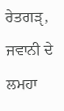ਰੇਤਗੜੵ, ਜਵਾਨੀ ਦੇ ਲਮਹਾ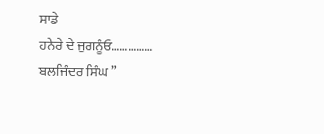ਸਾਡੇ
ਹਨੇਰੇ ਦੇ ਜੁਗਨੂੰਓ……………
ਬਲਜਿੰਦਰ ਸਿੰਘ ”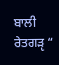ਬਾਲੀ ਰੇਤਗੜੵ “